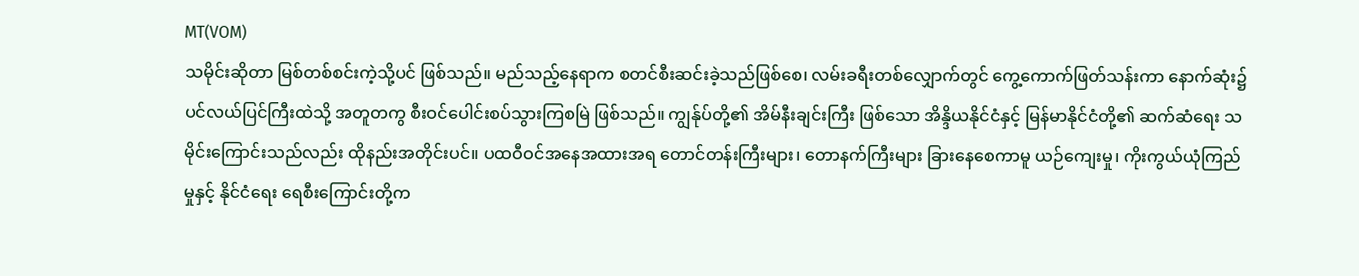MT(VOM)
သမိုင်းဆိုတာ မြစ်တစ်စင်းကဲ့သို့ပင် ဖြစ်သည်။ မည်သည့်နေရာက စတင်စီးဆင်းခဲ့သည်ဖြစ်စေ၊ လမ်းခရီးတစ်လျှောက်တွင် ကွေ့ကောက်ဖြတ်သန်းကာ နောက်ဆုံး၌ ပင်လယ်ပြင်ကြီးထဲသို့ အတူတကွ စီးဝင်ပေါင်းစပ်သွားကြစမြဲ ဖြစ်သည်။ ကျွန်ုပ်တို့၏ အိမ်နီးချင်းကြီး ဖြစ်သော အိန္ဒိယနိုင်ငံနှင့် မြန်မာနိုင်ငံတို့၏ ဆက်ဆံရေး သမိုင်းကြောင်းသည်လည်း ထိုနည်းအတိုင်းပင်။ ပထဝီဝင်အနေအထားအရ တောင်တန်းကြီးများ၊ တောနက်ကြီးများ ခြားနေစေကာမူ ယဉ်ကျေးမှု၊ ကိုးကွယ်ယုံကြည်မှုနှင့် နိုင်ငံရေး ရေစီးကြောင်းတို့က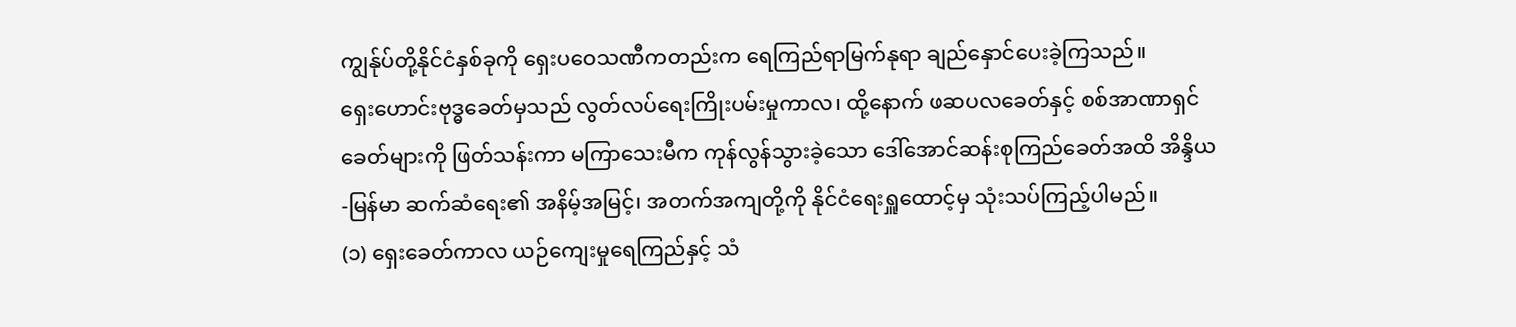ကျွန်ုပ်တို့နိုင်ငံနှစ်ခုကို ရှေးပဝေသဏီကတည်းက ရေကြည်ရာမြက်နုရာ ချည်နှောင်ပေးခဲ့ကြသည်။
ရှေးဟောင်းဗုဒ္ဓခေတ်မှသည် လွတ်လပ်ရေးကြိုးပမ်းမှုကာလ၊ ထို့နောက် ဖဆပလခေတ်နှင့် စစ်အာဏာရှင်ခေတ်များကို ဖြတ်သန်းကာ မကြာသေးမီက ကုန်လွန်သွားခဲ့သော ဒေါ်အောင်ဆန်းစုကြည်ခေတ်အထိ အိန္ဒိယ-မြန်မာ ဆက်ဆံရေး၏ အနိမ့်အမြင့်၊ အတက်အကျတို့ကို နိုင်ငံရေးရှူထောင့်မှ သုံးသပ်ကြည့်ပါမည်။
(၁) ရှေးခေတ်ကာလ ယဉ်ကျေးမှုရေကြည်နှင့် သံ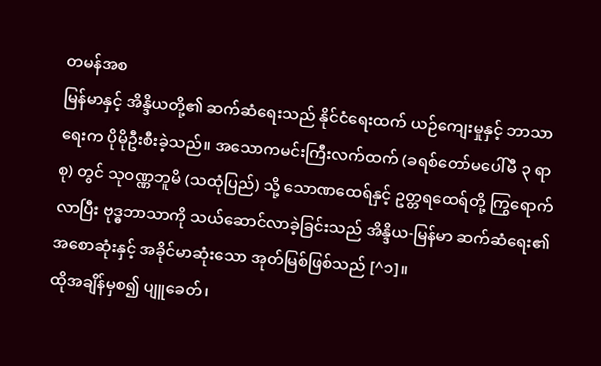တမန်အစ
မြန်မာနှင့် အိန္ဒိယတို့၏ ဆက်ဆံရေးသည် နိုင်ငံရေးထက် ယဉ်ကျေးမှုနှင့် ဘာသာရေးက ပိုမိုဦးစီးခဲ့သည်။ အသောကမင်းကြီးလက်ထက် (ခရစ်တော်မပေါ်မီ ၃ ရာစု) တွင် သုဝဏ္ဏဘူမိ (သထုံပြည်) သို့ သောဏထေရ်နှင့် ဥတ္တရထေရ်တို့ ကြွရောက်လာပြီး ဗုဒ္ဓဘာသာကို သယ်ဆောင်လာခဲ့ခြင်းသည် အိန္ဒိယ-မြန်မာ ဆက်ဆံရေး၏ အစောဆုံးနှင့် အခိုင်မာဆုံးသော အုတ်မြစ်ဖြစ်သည် [^၁]။
ထိုအချိန်မှစ၍ ပျူခေတ်၊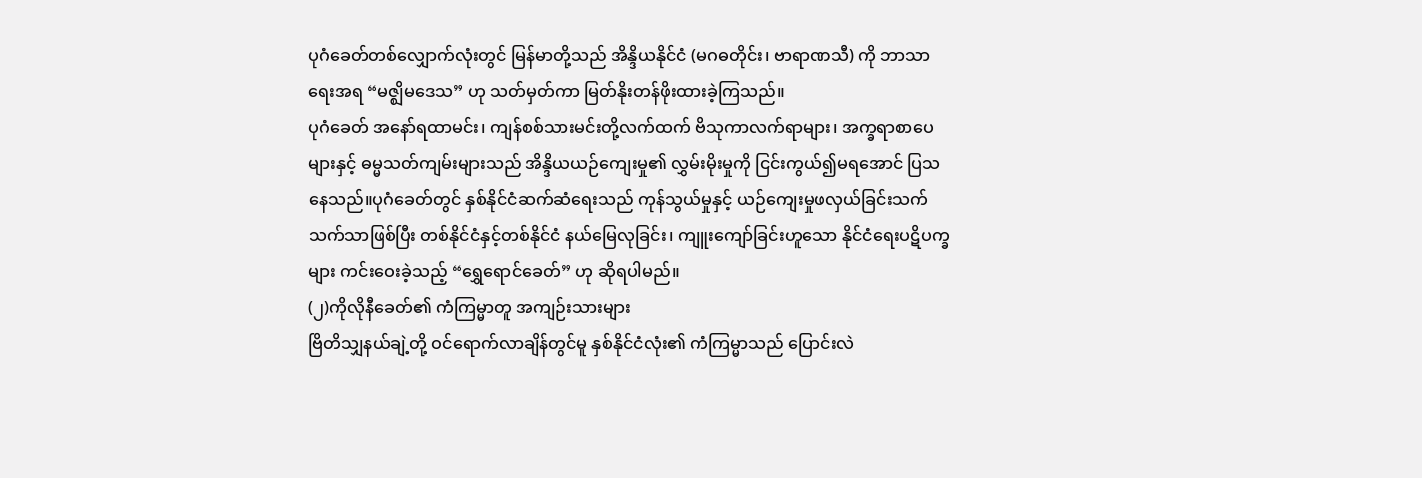ပုဂံခေတ်တစ်လျှောက်လုံးတွင် မြန်မာတို့သည် အိန္ဒိယနိုင်ငံ (မဂဓတိုင်း၊ ဗာရာဏသီ) ကို ဘာသာရေးအရ “မဇ္ဈိမဒေသ” ဟု သတ်မှတ်ကာ မြတ်နိုးတန်ဖိုးထားခဲ့ကြသည်။
ပုဂံခေတ် အနော်ရထာမင်း၊ ကျန်စစ်သားမင်းတို့လက်ထက် ဗိသုကာလက်ရာများ၊ အက္ခရာစာပေများနှင့် ဓမ္မသတ်ကျမ်းများသည် အိန္ဒိယယဉ်ကျေးမှု၏ လွှမ်းမိုးမှုကို ငြင်းကွယ်၍မရအောင် ပြသနေသည်။ပုဂံခေတ်တွင် နှစ်နိုင်ငံဆက်ဆံရေးသည် ကုန်သွယ်မှုနှင့် ယဉ်ကျေးမှုဖလှယ်ခြင်းသက်သက်သာဖြစ်ပြီး တစ်နိုင်ငံနှင့်တစ်နိုင်ငံ နယ်မြေလုခြင်း၊ ကျူးကျော်ခြင်းဟူသော နိုင်ငံရေးပဋိပက္ခများ ကင်းဝေးခဲ့သည့် “ရွှေရောင်ခေတ်” ဟု ဆိုရပါမည်။
(၂)ကိုလိုနီခေတ်၏ ကံကြမ္မာတူ အကျဉ်းသားများ
ဗြိတိသျှနယ်ချဲ့တို့ ဝင်ရောက်လာချိန်တွင်မူ နှစ်နိုင်ငံလုံး၏ ကံကြမ္မာသည် ပြောင်းလဲ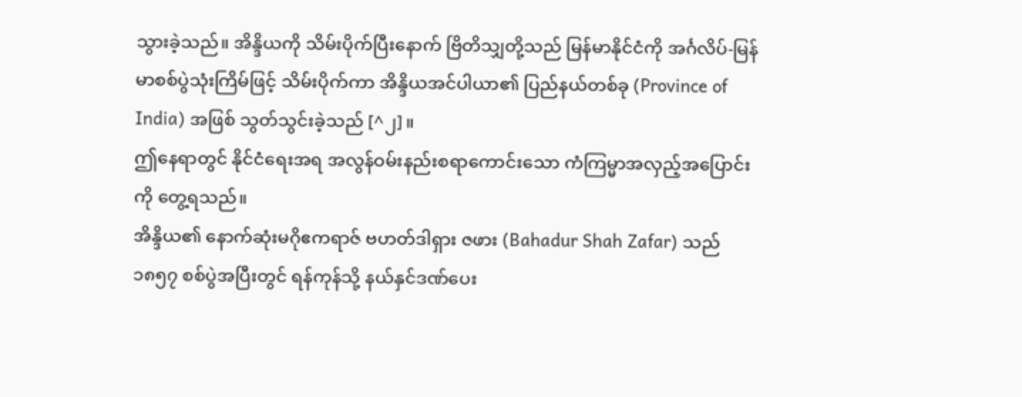သွားခဲ့သည်။ အိန္ဒိယကို သိမ်းပိုက်ပြီးနောက် ဗြိတိသျှတို့သည် မြန်မာနိုင်ငံကို အင်္ဂလိပ်-မြန်မာစစ်ပွဲသုံးကြိမ်ဖြင့် သိမ်းပိုက်ကာ အိန္ဒိယအင်ပါယာ၏ ပြည်နယ်တစ်ခု (Province of India) အဖြစ် သွတ်သွင်းခဲ့သည် [^၂]။
ဤနေရာတွင် နိုင်ငံရေးအရ အလွန်ဝမ်းနည်းစရာကောင်းသော ကံကြမ္မာအလှည့်အပြောင်းကို တွေ့ရသည်။
အိန္ဒိယ၏ နောက်ဆုံးမဂိုဧကရာဇ် ဗဟတ်ဒါရှား ဇဖား (Bahadur Shah Zafar) သည် ၁၈၅၇ စစ်ပွဲအပြီးတွင် ရန်ကုန်သို့ နယ်နှင်ဒဏ်ပေး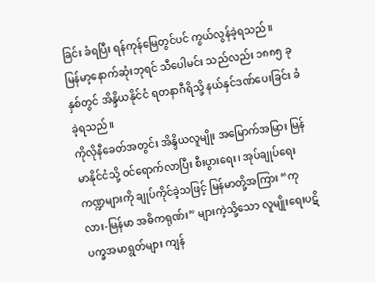ခြင်း ခံရပြီး ရန်ကုန်မြေတွင်ပင် ကွယ်လွန်ခဲ့ရသည်။
မြန်မာ့နောက်ဆုံးဘုရင် သီပေါမင်း သည်လည်း ၁၈၈၅ ခုနှစ်တွင် အိန္ဒိယနိုင်ငံ ရတနာဂီရိသို့ နယ်နှင်ဒဏ်ပေးခြင်း ခံခဲ့ရသည်။
ကိုလိုနီခေတ်အတွင်း အိန္ဒိယလူမျိုး အမြောက်အမြား မြန်မာနိုင်ငံသို့ ဝင်ရောက်လာပြီး စီးပွားရေး၊ အုပ်ချုပ်ရေးကဏ္ဍများကို ချုပ်ကိုင်ခဲ့သဖြင့် မြန်မာတို့အကြား “ကုလား-မြန်မာ အဓိကရုဏ်း” များကဲ့သို့သော လူမျိုးရေးပဋိပက္ခအမာရွတ်များ ကျန်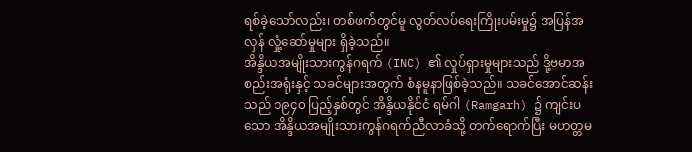ရစ်ခဲ့သော်လည်း၊ တစ်ဖက်တွင်မူ လွတ်လပ်ရေးကြိုးပမ်းမှု၌ အပြန်အလှန် လှုံ့ဆော်မှုများ ရှိခဲ့သည်။
အိန္ဒိယအမျိုးသားကွန်ဂရက် (INC) ၏ လှုပ်ရှားမှုများသည် ဒို့ဗမာအစည်းအရုံးနှင့် သခင်များအတွက် စံနမူနာဖြစ်ခဲ့သည်။ သခင်အောင်ဆန်းသည် ၁၉၄၀ ပြည့်နှစ်တွင် အိန္ဒိယနိုင်ငံ ရမ်ဂါ (Ramgarh) ၌ ကျင်းပသော အိန္ဒိယအမျိုးသားကွန်ဂရက်ညီလာခံသို့ တက်ရောက်ပြီး မဟတ္တမ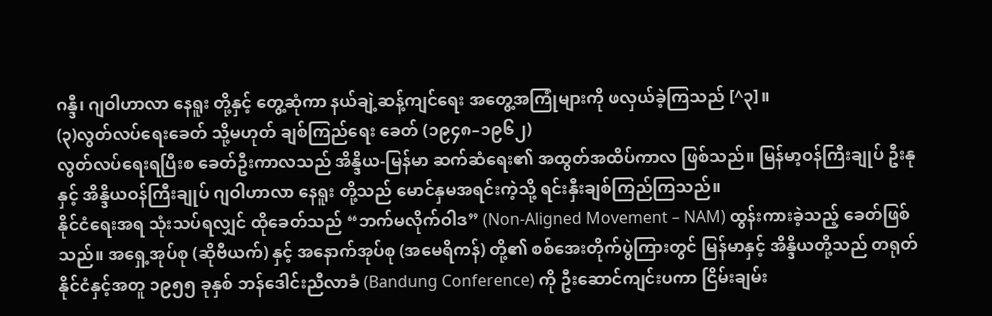ဂန္ဒီ၊ ဂျဝါဟာလာ နေရူး တို့နှင့် တွေ့ဆုံကာ နယ်ချဲ့ဆန့်ကျင်ရေး အတွေ့အကြုံများကို ဖလှယ်ခဲ့ကြသည် [^၃]။
(၃)လွတ်လပ်ရေးခေတ် သို့မဟုတ် ချစ်ကြည်ရေး ခေတ် (၁၉၄၈–၁၉၆၂)
လွတ်လပ်ရေးရပြီးစ ခေတ်ဦးကာလသည် အိန္ဒိယ-မြန်မာ ဆက်ဆံရေး၏ အထွတ်အထိပ်ကာလ ဖြစ်သည်။ မြန်မာ့ဝန်ကြီးချုပ် ဦးနု နှင့် အိန္ဒိယဝန်ကြီးချုပ် ဂျဝါဟာလာ နေရူး တို့သည် မောင်နှမအရင်းကဲ့သို့ ရင်းနှီးချစ်ကြည်ကြသည်။
နိုင်ငံရေးအရ သုံးသပ်ရလျှင် ထိုခေတ်သည် “ဘက်မလိုက်ဝါဒ” (Non-Aligned Movement – NAM) ထွန်းကားခဲ့သည့် ခေတ်ဖြစ်သည်။ အရှေ့အုပ်စု (ဆိုဗီယက်) နှင့် အနောက်အုပ်စု (အမေရိကန်) တို့၏ စစ်အေးတိုက်ပွဲကြားတွင် မြန်မာနှင့် အိန္ဒိယတို့သည် တရုတ်နိုင်ငံနှင့်အတူ ၁၉၅၅ ခုနှစ် ဘန်ဒေါင်းညီလာခံ (Bandung Conference) ကို ဦးဆောင်ကျင်းပကာ ငြိမ်းချမ်း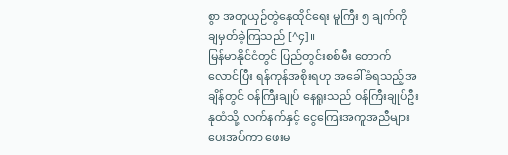စွာ အတူယှဉ်တွဲနေထိုင်ရေး မူကြီး ၅ ချက်ကို ချမှတ်ခဲ့ကြသည် [^၄]။
မြန်မာနိုင်ငံတွင် ပြည်တွင်းစစ်မီး တောက်လောင်ပြီး ရန်ကုန်အစိုးရဟု အခေါ်ခံရသည့်အချိန်တွင် ဝန်ကြီးချုပ် နေရူးသည် ဝန်ကြီးချုပ်ဦးနုထံသို့ လက်နက်နှင့် ငွေကြေးအကူအညီများ ပေးအပ်ကာ ဖေးမ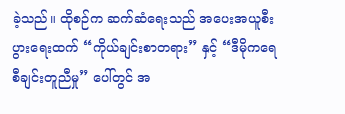ခဲ့သည်။ ထိုစဉ်က ဆက်ဆံရေးသည် အပေးအယူစီးပွားရေးထက် “ကိုယ်ချင်းစာတရား” နှင့် “ဒီမိုကရေစီချင်းတူညီမှု” ပေါ်တွင် အ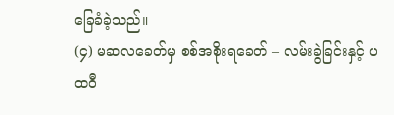ခြေခံခဲ့သည်။
(၄) မဆလခေတ်မှ စစ်အစိုးရခေတ် – လမ်းခွဲခြင်းနှင့် ပထဝီ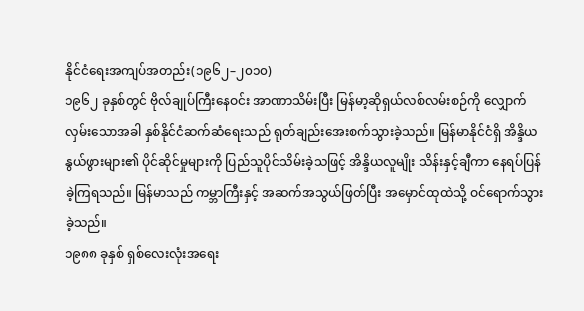နိုင်ငံရေးအကျပ်အတည်း(၁၉၆၂–၂၀၁၀)
၁၉၆၂ ခုနှစ်တွင် ဗိုလ်ချုပ်ကြီးနေဝင်း အာဏာသိမ်းပြီး မြန်မာ့ဆိုရှယ်လစ်လမ်းစဉ်ကို လျှောက်လှမ်းသောအခါ နှစ်နိုင်ငံဆက်ဆံရေးသည် ရုတ်ချည်းအေးစက်သွားခဲ့သည်။ မြန်မာနိုင်ငံရှိ အိန္ဒိယနွယ်ဖွားများ၏ ပိုင်ဆိုင်မှုများကို ပြည်သူပိုင်သိမ်းခဲ့သဖြင့် အိန္ဒိယလူမျိုး သိန်းနှင့်ချီကာ နေရပ်ပြန်ခဲ့ကြရသည်။ မြန်မာသည် ကမ္ဘာကြီးနှင့် အဆက်အသွယ်ဖြတ်ပြီး အမှောင်ထုထဲသို့ ဝင်ရောက်သွားခဲ့သည်။
၁၉၈၈ ခုနှစ် ရှစ်လေးလုံးအရေး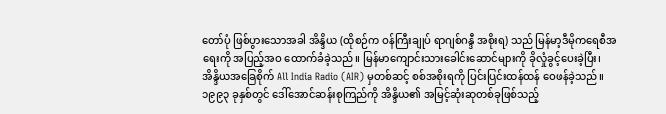တော်ပုံ ဖြစ်ပွားသောအခါ အိန္ဒိယ (ထိုစဉ်က ဝန်ကြီးချုပ် ရာဂျစ်ဂန္ဒီ အစိုးရ) သည် မြန်မာ့ဒီမိုကရေစီအရေးကို အပြည့်အဝ ထောက်ခံခဲ့သည်။ မြန်မာကျောင်းသားခေါင်းဆောင်များကို ခိုလှုံခွင့်ပေးခဲ့ပြီး၊ အိန္ဒိယအခြေစိုက် All India Radio (AIR) မှတစ်ဆင့် စစ်အစိုးရကို ပြင်းပြင်းထန်ထန် ဝေဖန်ခဲ့သည်။ ၁၉၉၃ ခုနှစ်တွင် ဒေါ်အောင်ဆန်းစုကြည်ကို အိန္ဒိယ၏ အမြင့်ဆုံးဆုတစ်ခုဖြစ်သည့်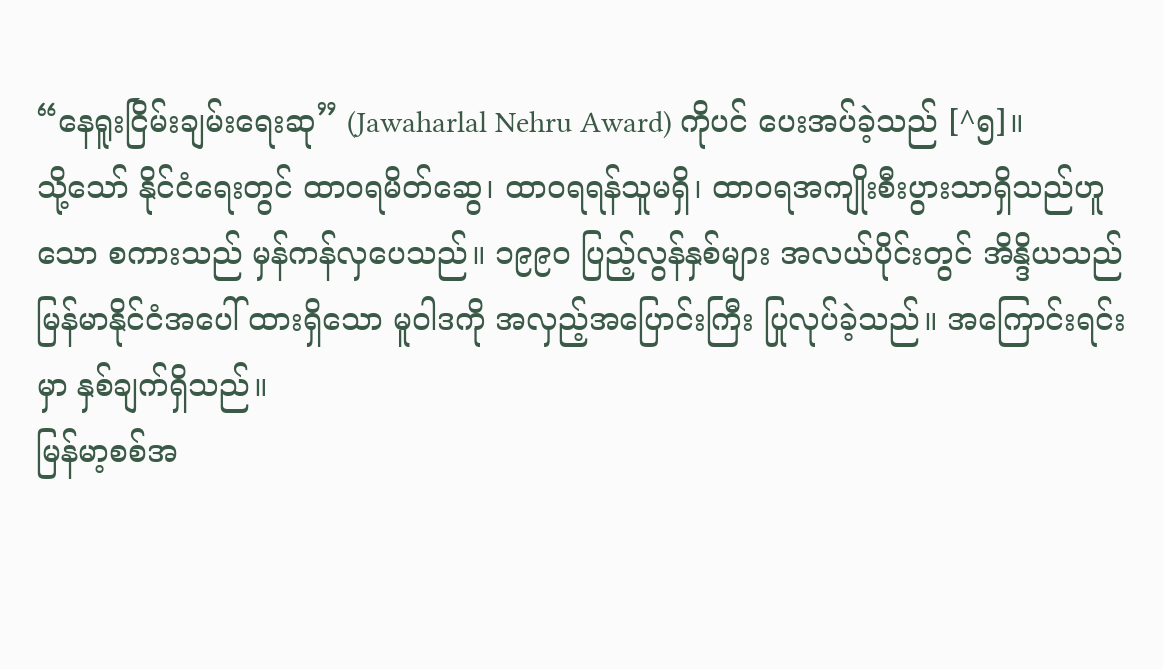“နေရူးငြိမ်းချမ်းရေးဆု” (Jawaharlal Nehru Award) ကိုပင် ပေးအပ်ခဲ့သည် [^၅]။
သို့သော် နိုင်ငံရေးတွင် ထာဝရမိတ်ဆွေ၊ ထာဝရရန်သူမရှိ၊ ထာဝရအကျိုးစီးပွားသာရှိသည်ဟူသော စကားသည် မှန်ကန်လှပေသည်။ ၁၉၉၀ ပြည့်လွန်နှစ်များ အလယ်ပိုင်းတွင် အိန္ဒိယသည် မြန်မာနိုင်ငံအပေါ် ထားရှိသော မူဝါဒကို အလှည့်အပြောင်းကြီး ပြုလုပ်ခဲ့သည်။ အကြောင်းရင်းမှာ နှစ်ချက်ရှိသည်။
မြန်မာ့စစ်အ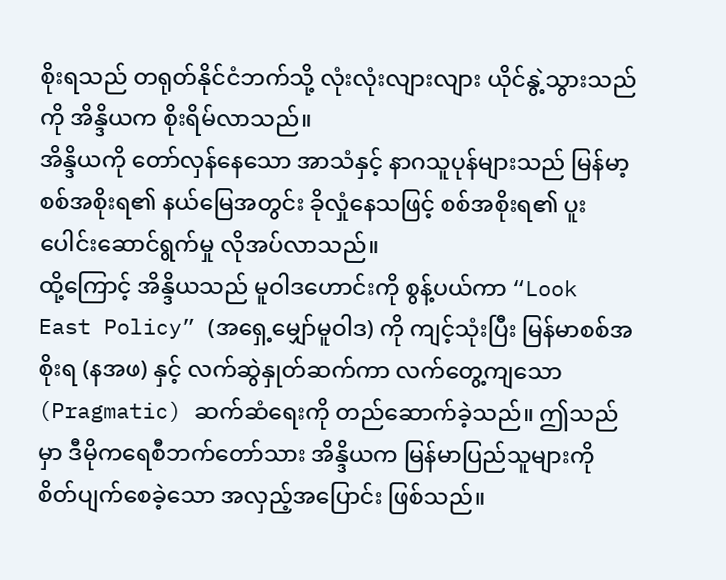စိုးရသည် တရုတ်နိုင်ငံဘက်သို့ လုံးလုံးလျားလျား ယိုင်နွဲ့သွားသည်ကို အိန္ဒိယက စိုးရိမ်လာသည်။
အိန္ဒိယကို တော်လှန်နေသော အာသံနှင့် နာဂသူပုန်များသည် မြန်မာ့စစ်အစိုးရ၏ နယ်မြေအတွင်း ခိုလှုံနေသဖြင့် စစ်အစိုးရ၏ ပူးပေါင်းဆောင်ရွက်မှု လိုအပ်လာသည်။
ထို့ကြောင့် အိန္ဒိယသည် မူဝါဒဟောင်းကို စွန့်ပယ်ကာ “Look East Policy” (အရှေ့မျှော်မူဝါဒ) ကို ကျင့်သုံးပြီး မြန်မာစစ်အစိုးရ (နအဖ) နှင့် လက်ဆွဲနှုတ်ဆက်ကာ လက်တွေ့ကျသော (Pragmatic) ဆက်ဆံရေးကို တည်ဆောက်ခဲ့သည်။ ဤသည်မှာ ဒီမိုကရေစီဘက်တော်သား အိန္ဒိယက မြန်မာပြည်သူများကို စိတ်ပျက်စေခဲ့သော အလှည့်အပြောင်း ဖြစ်သည်။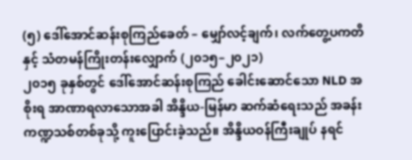(၅) ဒေါ်အောင်ဆန်းစုကြည်ခေတ် – မျှော်လင့်ချက်၊ လက်တွေ့ပကတိနှင့် သံတမန်ကြိုးတန်းလျှောက် (၂၀၁၅–၂၀၂၁)
၂၀၁၅ ခုနှစ်တွင် ဒေါ်အောင်ဆန်းစုကြည် ခေါင်းဆောင်သော NLD အစိုးရ အာဏာရလာသောအခါ အိန္ဒိယ-မြန်မာ ဆက်ဆံရေးသည် အခန်းကဏ္ဍသစ်တစ်ခုသို့ ကူးပြောင်းခဲ့သည်။ အိန္ဒိယဝန်ကြီးချုပ် နရင်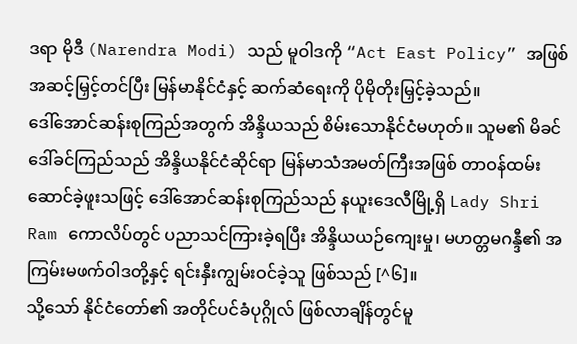ဒရာ မိုဒီ (Narendra Modi) သည် မူဝါဒကို “Act East Policy” အဖြစ် အဆင့်မြှင့်တင်ပြီး မြန်မာနိုင်ငံနှင့် ဆက်ဆံရေးကို ပိုမိုတိုးမြှင့်ခဲ့သည်။
ဒေါ်အောင်ဆန်းစုကြည်အတွက် အိန္ဒိယသည် စိမ်းသောနိုင်ငံမဟုတ်။ သူမ၏ မိခင် ဒေါ်ခင်ကြည်သည် အိန္ဒိယနိုင်ငံဆိုင်ရာ မြန်မာသံအမတ်ကြီးအဖြစ် တာဝန်ထမ်းဆောင်ခဲ့ဖူးသဖြင့် ဒေါ်အောင်ဆန်းစုကြည်သည် နယူးဒေလီမြို့ရှိ Lady Shri Ram ကောလိပ်တွင် ပညာသင်ကြားခဲ့ရပြီး အိန္ဒိယယဉ်ကျေးမှု၊ မဟတ္တမဂန္ဒီ၏ အကြမ်းမဖက်ဝါဒတို့နှင့် ရင်းနှီးကျွမ်းဝင်ခဲ့သူ ဖြစ်သည် [^၆]။
သို့သော် နိုင်ငံတော်၏ အတိုင်ပင်ခံပုဂ္ဂိုလ် ဖြစ်လာချိန်တွင်မူ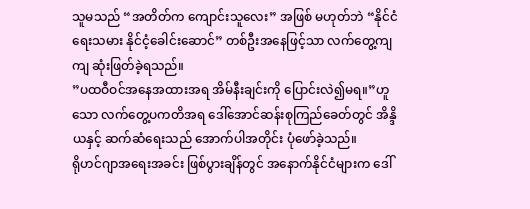သူမသည် “အတိတ်က ကျောင်းသူလေး” အဖြစ် မဟုတ်ဘဲ “နိုင်ငံရေးသမား နိုင်ငံ့ခေါင်းဆောင်” တစ်ဦးအနေဖြင့်သာ လက်တွေ့ကျကျ ဆုံးဖြတ်ခဲ့ရသည်။
”ပထဝီဝင်အနေအထားအရ အိမ်နီးချင်းကို ပြောင်းလဲ၍မရ။”ဟူသော လက်တွေ့ပကတိအရ ဒေါ်အောင်ဆန်းစုကြည်ခေတ်တွင် အိန္ဒိယနှင့် ဆက်ဆံရေးသည် အောက်ပါအတိုင်း ပုံဖော်ခဲ့သည်။
ရိုဟင်ဂျာအရေးအခင်း ဖြစ်ပွားချိန်တွင် အနောက်နိုင်ငံများက ဒေါ်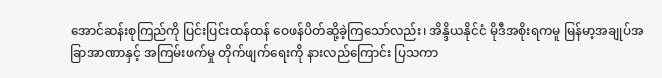အောင်ဆန်းစုကြည်ကို ပြင်းပြင်းထန်ထန် ဝေဖန်ပိတ်ဆို့ခဲ့ကြသော်လည်း၊ အိန္ဒိယနိုင်ငံ မိုဒီအစိုးရကမူ မြန်မာ့အချုပ်အခြာအာဏာနှင့် အကြမ်းဖက်မှု တိုက်ဖျက်ရေးကို နားလည်ကြောင်း ပြသကာ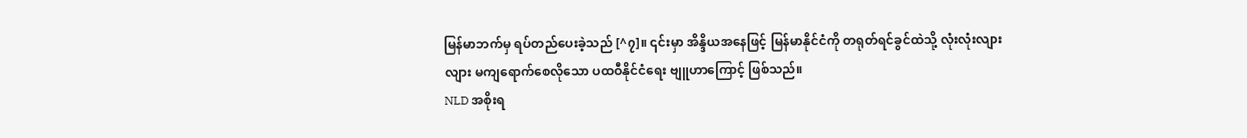မြန်မာဘက်မှ ရပ်တည်ပေးခဲ့သည် [^၇]။ ၎င်းမှာ အိန္ဒိယအနေဖြင့် မြန်မာနိုင်ငံကို တရုတ်ရင်ခွင်ထဲသို့ လုံးလုံးလျားလျား မကျရောက်စေလိုသော ပထဝီနိုင်ငံရေး ဗျူဟာကြောင့် ဖြစ်သည်။
NLD အစိုးရ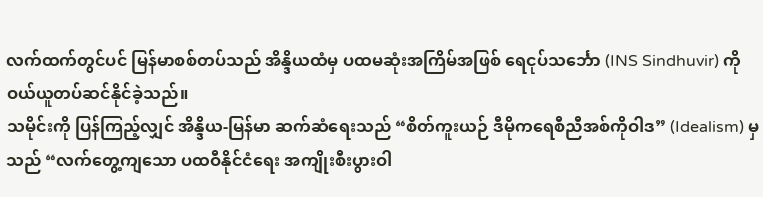လက်ထက်တွင်ပင် မြန်မာစစ်တပ်သည် အိန္ဒိယထံမှ ပထမဆုံးအကြိမ်အဖြစ် ရေငုပ်သင်္ဘော (INS Sindhuvir) ကို ဝယ်ယူတပ်ဆင်နိုင်ခဲ့သည်။
သမိုင်းကို ပြန်ကြည့်လျှင် အိန္ဒိယ-မြန်မာ ဆက်ဆံရေးသည် “စိတ်ကူးယဉ် ဒီမိုကရေစီညီအစ်ကိုဝါဒ” (Idealism) မှသည် “လက်တွေ့ကျသော ပထဝီနိုင်ငံရေး အကျိုးစီးပွားဝါ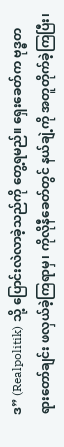ဒ” (Realpolitik) သို့ ပြောင်းလဲလာခဲ့သည်ကို တွေ့ရမည်။ ရှေးခေတ်က ဗုဒ္ဓတရားတော်ချင်း ဖလှယ်ခဲ့ကြရာမှ၊ ကိုလိုနီခေတ်တွင် နယ်ချဲ့ကို အတူတိုက်ခဲ့ကြပြီး၊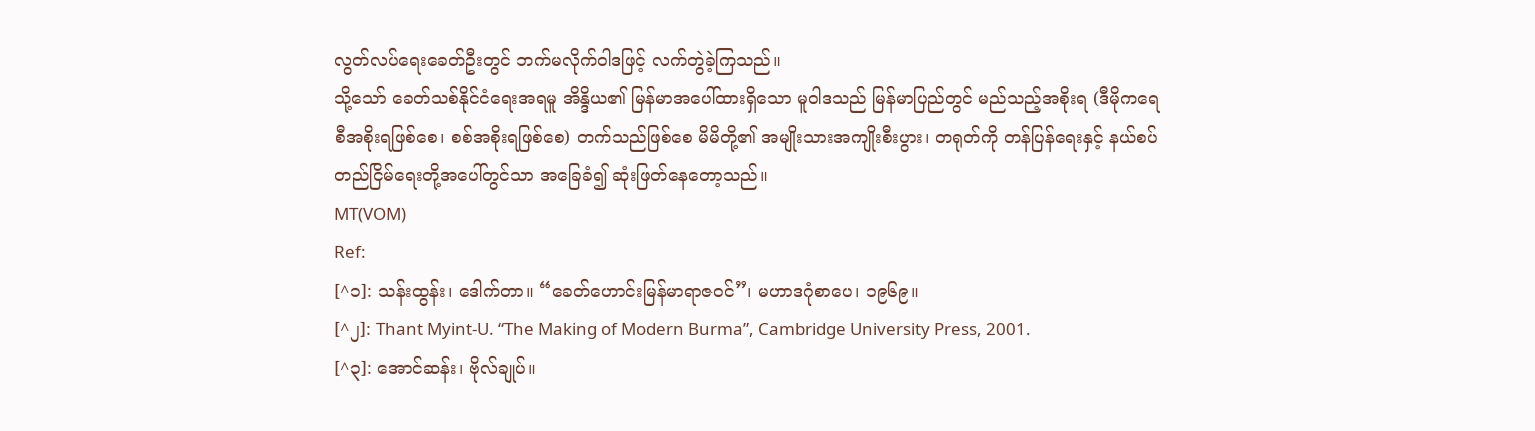လွတ်လပ်ရေးခေတ်ဦးတွင် ဘက်မလိုက်ဝါဒဖြင့် လက်တွဲခဲ့ကြသည်။
သို့သော် ခေတ်သစ်နိုင်ငံရေးအရမူ အိန္ဒိယ၏ မြန်မာအပေါ်ထားရှိသော မူဝါဒသည် မြန်မာပြည်တွင် မည်သည့်အစိုးရ (ဒီမိုကရေစီအစိုးရဖြစ်စေ၊ စစ်အစိုးရဖြစ်စေ) တက်သည်ဖြစ်စေ မိမိတို့၏ အမျိုးသားအကျိုးစီးပွား၊ တရုတ်ကို တန်ပြန်ရေးနှင့် နယ်စပ်တည်ငြိမ်ရေးတို့အပေါ်တွင်သာ အခြေခံ၍ ဆုံးဖြတ်နေတော့သည်။
MT(VOM)
Ref:
[^၁]: သန်းထွန်း၊ ဒေါက်တာ။ “ခေတ်ဟောင်းမြန်မာရာဇဝင်”၊ မဟာဒဂုံစာပေ၊ ၁၉၆၉။
[^၂]: Thant Myint-U. “The Making of Modern Burma”, Cambridge University Press, 2001.
[^၃]: အောင်ဆန်း၊ ဗိုလ်ချုပ်။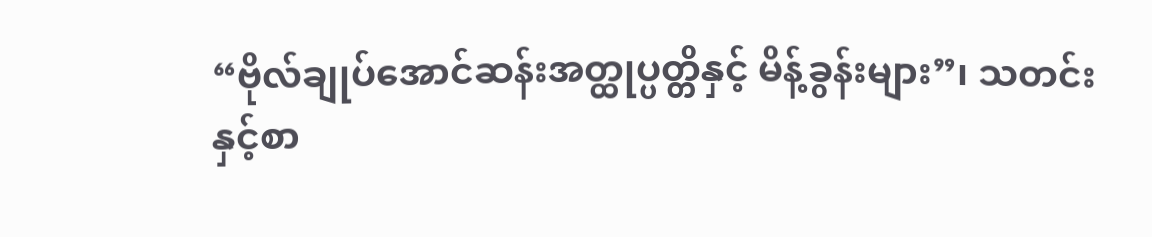“ဗိုလ်ချုပ်အောင်ဆန်းအတ္ထုပ္ပတ္တိနှင့် မိန့်ခွန်းများ”၊ သတင်းနှင့်စာ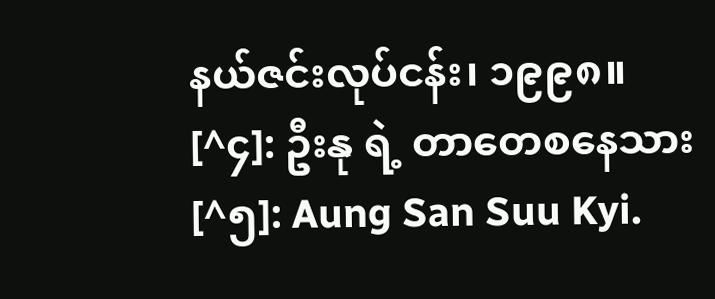နယ်ဇင်းလုပ်ငန်း၊ ၁၉၉၈။
[^၄]: ဦးနု ရဲ့ တာတေစနေသား
[^၅]: Aung San Suu Kyi.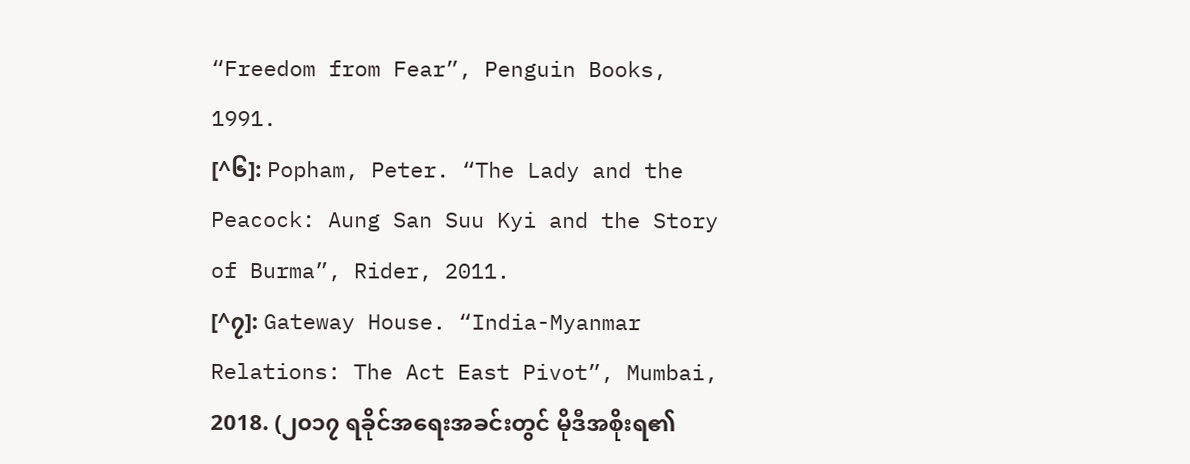“Freedom from Fear”, Penguin Books, 1991.
[^၆]: Popham, Peter. “The Lady and the Peacock: Aung San Suu Kyi and the Story of Burma”, Rider, 2011.
[^၇]: Gateway House. “India-Myanmar Relations: The Act East Pivot”, Mumbai, 2018. (၂၀၁၇ ရခိုင်အရေးအခင်းတွင် မိုဒီအစိုးရ၏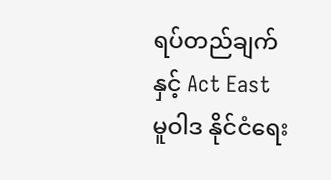ရပ်တည်ချက်နှင့် Act East မူဝါဒ နိုင်ငံရေး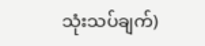သုံးသပ်ချက်)